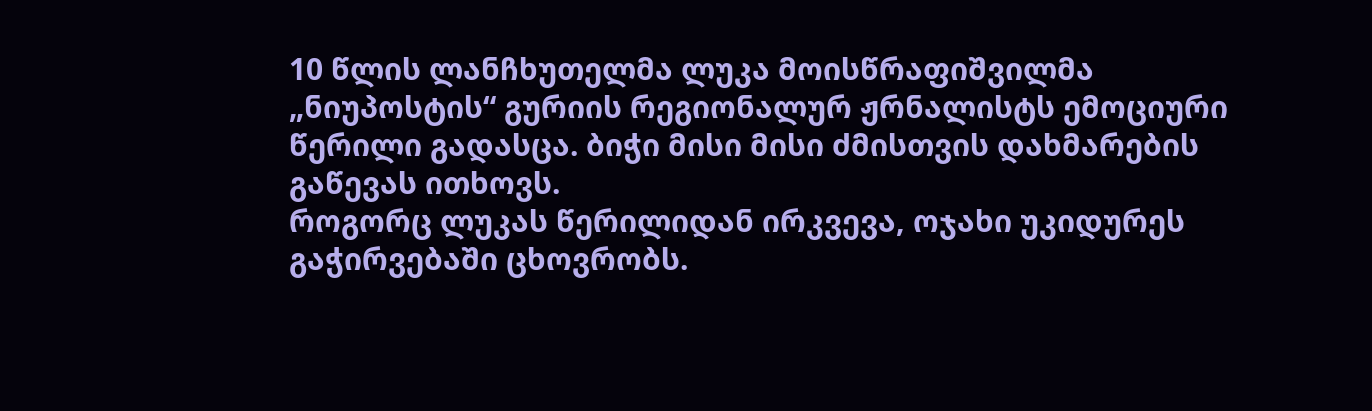10 წლის ლანჩხუთელმა ლუკა მოისწრაფიშვილმა „ნიუპოსტის“ გურიის რეგიონალურ ჟრნალისტს ემოციური წერილი გადასცა. ბიჭი მისი მისი ძმისთვის დახმარების გაწევას ითხოვს.
როგორც ლუკას წერილიდან ირკვევა, ოჯახი უკიდურეს გაჭირვებაში ცხოვრობს.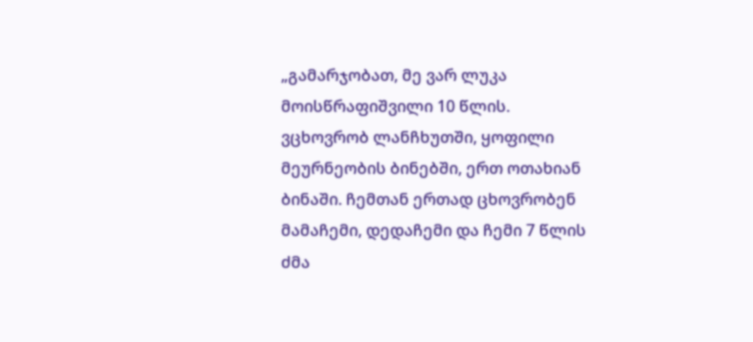„გამარჯობათ, მე ვარ ლუკა მოისწრაფიშვილი 10 წლის. ვცხოვრობ ლანჩხუთში, ყოფილი მეურნეობის ბინებში, ერთ ოთახიან ბინაში. ჩემთან ერთად ცხოვრობენ მამაჩემი, დედაჩემი და ჩემი 7 წლის ძმა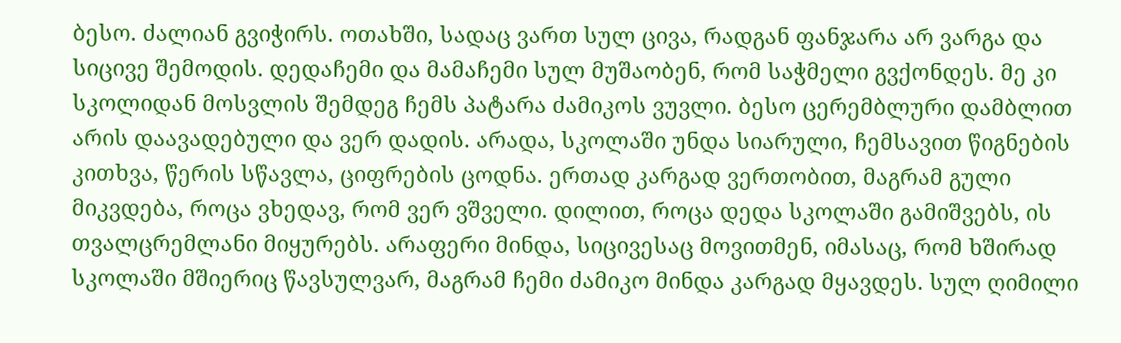ბესო. ძალიან გვიჭირს. ოთახში, სადაც ვართ სულ ცივა, რადგან ფანჯარა არ ვარგა და სიცივე შემოდის. დედაჩემი და მამაჩემი სულ მუშაობენ, რომ საჭმელი გვქონდეს. მე კი სკოლიდან მოსვლის შემდეგ ჩემს პატარა ძამიკოს ვუვლი. ბესო ცერემბლური დამბლით არის დაავადებული და ვერ დადის. არადა, სკოლაში უნდა სიარული, ჩემსავით წიგნების კითხვა, წერის სწავლა, ციფრების ცოდნა. ერთად კარგად ვერთობით, მაგრამ გული მიკვდება, როცა ვხედავ, რომ ვერ ვშველი. დილით, როცა დედა სკოლაში გამიშვებს, ის თვალცრემლანი მიყურებს. არაფერი მინდა, სიცივესაც მოვითმენ, იმასაც, რომ ხშირად სკოლაში მშიერიც წავსულვარ, მაგრამ ჩემი ძამიკო მინდა კარგად მყავდეს. სულ ღიმილი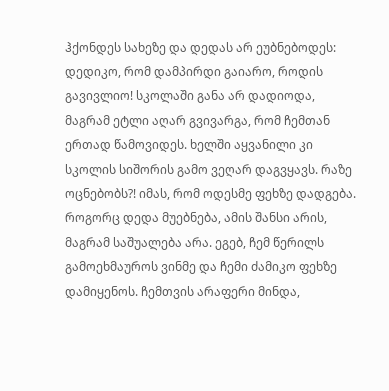ჰქონდეს სახეზე და დედას არ ეუბნებოდეს: დედიკო, რომ დამპირდი გაიარო, როდის გავივლიო! სკოლაში განა არ დადიოდა, მაგრამ ეტლი აღარ გვივარგა, რომ ჩემთან ერთად წამოვიდეს. ხელში აყვანილი კი სკოლის სიშორის გამო ვეღარ დაგვყავს. რაზე ოცნებობს?! იმას, რომ ოდესმე ფეხზე დადგება. როგორც დედა მუებნება, ამის შანსი არის, მაგრამ საშუალება არა. ეგებ, ჩემ წერილს გამოეხმაუროს ვინმე და ჩემი ძამიკო ფეხზე დამიყენოს. ჩემთვის არაფერი მინდა,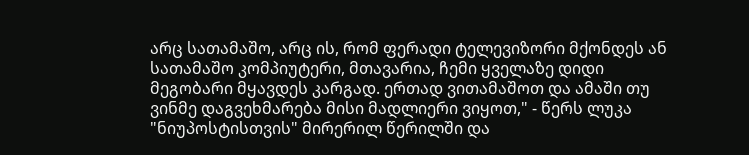არც სათამაშო, არც ის, რომ ფერადი ტელევიზორი მქონდეს ან სათამაშო კომპიუტერი, მთავარია, ჩემი ყველაზე დიდი მეგობარი მყავდეს კარგად. ერთად ვითამაშოთ და ამაში თუ ვინმე დაგვეხმარება მისი მადლიერი ვიყოთ," - წერს ლუკა "ნიუპოსტისთვის" მირერილ წერილში და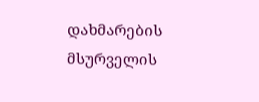დახმარების მსურველის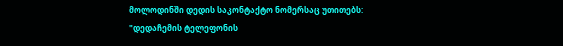მოლოდინში დედის საკონტაქტო ნომერსაც უთითებს:
"დედაჩემის ტელეფონის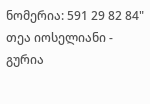ნომერია: 591 29 82 84"
თეა იოსელიანი - გურია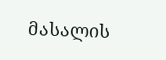მასალის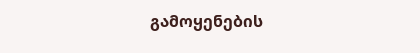გამოყენების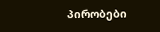პირობები